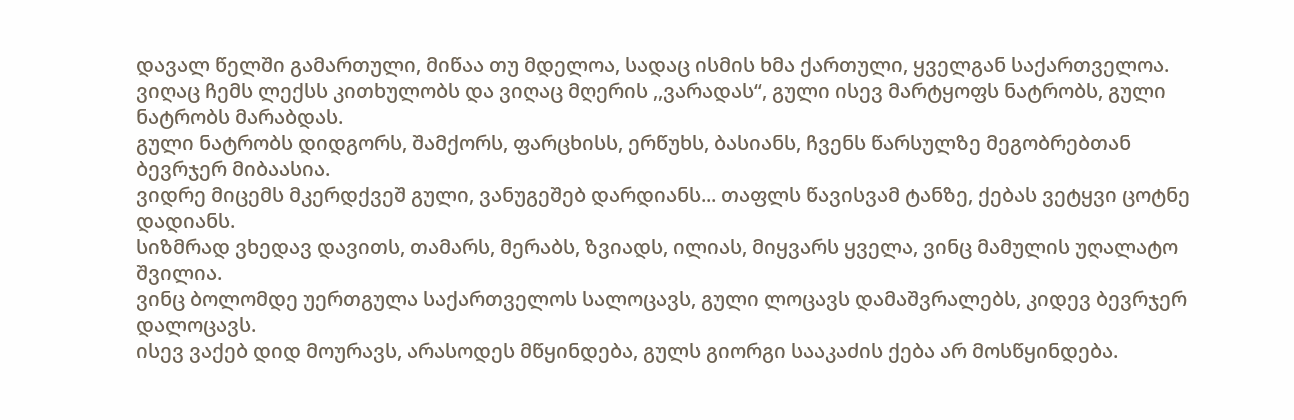დავალ წელში გამართული, მიწაა თუ მდელოა, სადაც ისმის ხმა ქართული, ყველგან საქართველოა.
ვიღაც ჩემს ლექსს კითხულობს და ვიღაც მღერის ,,ვარადას“, გული ისევ მარტყოფს ნატრობს, გული ნატრობს მარაბდას.
გული ნატრობს დიდგორს, შამქორს, ფარცხისს, ერწუხს, ბასიანს, ჩვენს წარსულზე მეგობრებთან ბევრჯერ მიბაასია.
ვიდრე მიცემს მკერდქვეშ გული, ვანუგეშებ დარდიანს... თაფლს წავისვამ ტანზე, ქებას ვეტყვი ცოტნე დადიანს.
სიზმრად ვხედავ დავითს, თამარს, მერაბს, ზვიადს, ილიას, მიყვარს ყველა, ვინც მამულის უღალატო შვილია.
ვინც ბოლომდე უერთგულა საქართველოს სალოცავს, გული ლოცავს დამაშვრალებს, კიდევ ბევრჯერ დალოცავს.
ისევ ვაქებ დიდ მოურავს, არასოდეს მწყინდება, გულს გიორგი სააკაძის ქება არ მოსწყინდება.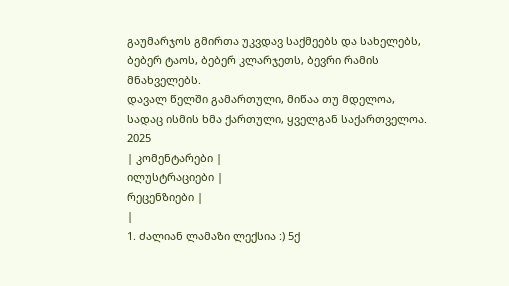გაუმარჯოს გმირთა უკვდავ საქმეებს და სახელებს, ბებერ ტაოს, ბებერ კლარჯეთს, ბევრი რამის მნახველებს.
დავალ წელში გამართული, მიწაა თუ მდელოა, სადაც ისმის ხმა ქართული, ყველგან საქართველოა.
2025
| კომენტარები |
ილუსტრაციები |
რეცენზიები |
|
1. ძალიან ლამაზი ლექსია :) 5ქ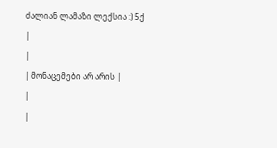ძალიან ლამაზი ლექსია :) 5ქ
|
|
| მონაცემები არ არის |
|
|